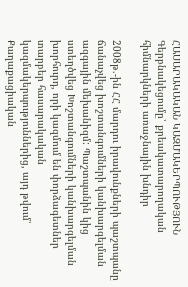ՀԱՍԱՐԱԿԱԿԱՆ ԿԱԶՄԱԿԵՐՊՈՒԹՅՈՒՆ
Գերբնակեցումը՝ քրեակատարողական հիմնարկների առաջնային խնդիր

2008թ.-ին ՀՀ մարդու իրավունքների պաշտպանը ճանաչվեց խոշտանգումների կանխարգելման ազգային մեխանիզմ: Պաշտպանին կից ստեղծվեց Խոշտանգումների կանխարգելման խորհուրդ, որի կազմում են փորձագետներ տարբեր հասարակական կազմակերպություններից, այդ թվում՝ Քաղաքացիական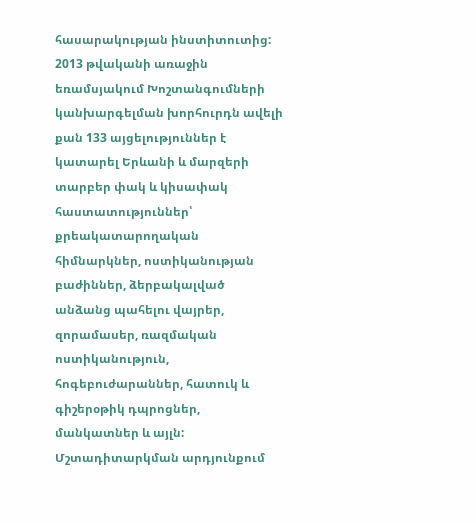հասարակության ինստիտուտից:
2013 թվականի առաջին եռամսյակում Խոշտանգումների կանխարգելման խորհուրդն ավելի քան 133 այցելություններ է կատարել Երևանի և մարզերի տարբեր փակ և կիսափակ հաստատություններ՝ քրեակատարողական հիմնարկներ, ոստիկանության բաժիններ, ձերբակալված անձանց պահելու վայրեր, զորամասեր, ռազմական ոստիկանություն, հոգեբուժարաններ, հատուկ և գիշերօթիկ դպրոցներ, մանկատներ և այլն:
Մշտադիտարկման արդյունքում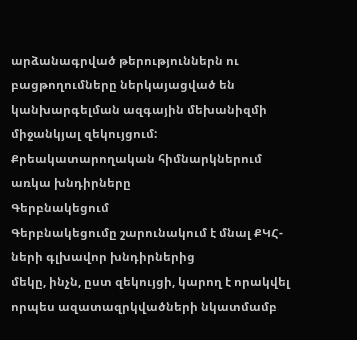արձանագրված թերություններն ու բացթողումները ներկայացված են կանխարգելման ազգային մեխանիզմի միջանկյալ զեկույցում:
Քրեակատարողական հիմնարկներում
առկա խնդիրները
Գերբնակեցում
Գերբնակեցումը շարունակում է մնալ ՔԿՀ-ների գլխավոր խնդիրներից
մեկը, ինչն, ըստ զեկույցի, կարող է որակվել որպես ազատազրկվածների նկատմամբ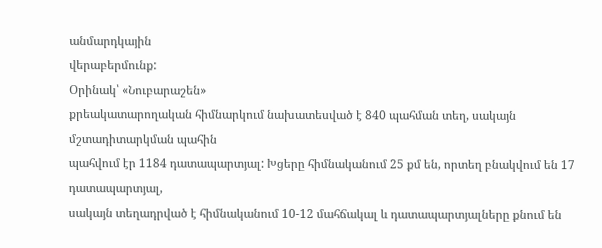անմարդկային
վերաբերմունք:
Օրինակ՝ «Նուբարաշեն»
քրեակատարողական հիմնարկում նախատեսված է 840 պահման տեղ, սակայն մշտադիտարկման պահին
պահվում էր 1184 դատապարտյալ: Խցերը հիմնականում 25 քմ են, որտեղ բնակվում են 17 դատապարտյալ,
սակայն տեղադրված է հիմնականում 10-12 մահճակալ և դատապարտյալները քնում են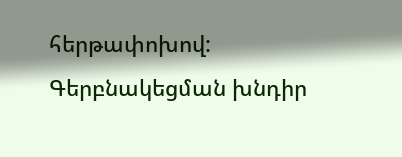հերթափոխով:
Գերբնակեցման խնդիր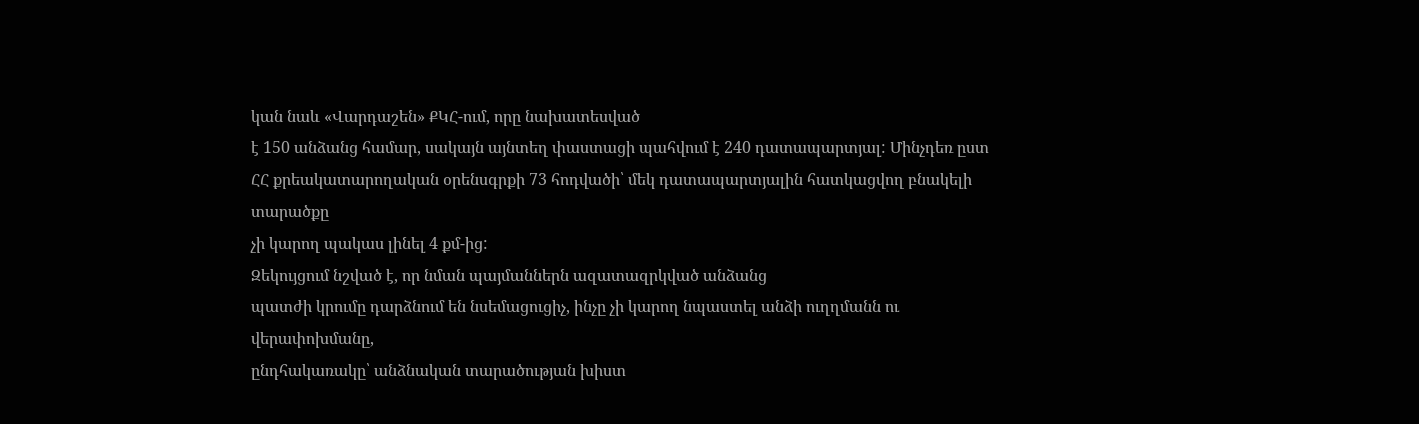կան նաև «Վարդաշեն» ՔԿՀ-ում, որը նախատեսված
է 150 անձանց համար, սակայն այնտեղ փաստացի պահվում է 240 դատապարտյալ: Մինչդեռ ըստ
ՀՀ քրեակատարողական օրենսգրքի 73 հոդվածի՝ մեկ դատապարտյալին հատկացվող բնակելի տարածքը
չի կարող պակաս լինել 4 քմ-ից:
Զեկույցում նշված է, որ նման պայմաններն ազատազրկված անձանց
պատժի կրումը դարձնում են նսեմացուցիչ, ինչը չի կարող նպաստել անձի ուղղմանն ու վերափոխմանը,
ընդհակառակը՝ անձնական տարածության խիստ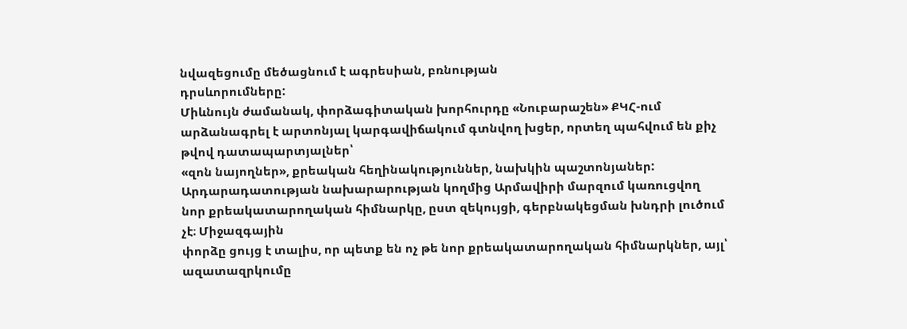նվազեցումը մեծացնում է ագրեսիան, բռնության
դրսևորումները:
Միևնույն ժամանակ, փորձագիտական խորհուրդը «Նուբարաշեն» ՔԿՀ-ում
արձանագրել է արտոնյալ կարգավիճակում գտնվող խցեր, որտեղ պահվում են քիչ թվով դատապարտյալներ՝
«զոն նայողներ», քրեական հեղինակություններ, նախկին պաշտոնյաներ:
Արդարադատության նախարարության կողմից Արմավիրի մարզում կառուցվող
նոր քրեակատարողական հիմնարկը, ըստ զեկույցի, գերբնակեցման խնդրի լուծում չէ։ Միջազգային
փորձը ցույց է տալիս, որ պետք են ոչ թե նոր քրեակատարողական հիմնարկներ, այլ՝ ազատազրկումը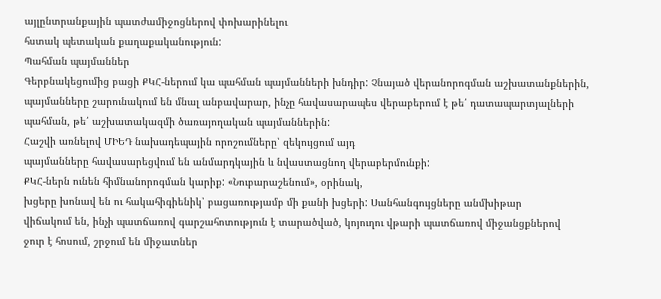այլընտրանքային պատժամիջոցներով փոխարինելու
հստակ պետական քաղաքականություն:
Պահման պայմաններ
Գերբնակեցումից բացի ՔԿՀ-ներում կա պահման պայմանների խնդիր: Չնայած վերանորոգման աշխատանքներին,
պայմանները շարունակում են մնալ անբավարար, ինչը հավասարապես վերաբերում է թե՛ դատապարտյալների
պահման, թե՛ աշխատակազմի ծառայողական պայմաններին:
Հաշվի առնելով ՄԻԵԴ նախադեպային որոշումները՝ զեկույցում այդ
պայմանները հավասարեցվում են անմարդկային և նվաստացնող վերաբերմունքի:
ՔԿՀ-ներն ունեն հիմնանորոգման կարիք: «Նուբարաշենում», օրինակ,
խցերը խոնավ են ու հակահիգիենիկ՝ բացառությամբ մի քանի խցերի: Սանհանգույցները անմխիթար
վիճակում են, ինչի պատճառով գարշահոտություն է տարածված, կոյուղու վթարի պատճառով միջանցքներով
ջուր է հոսում, շրջում են միջատներ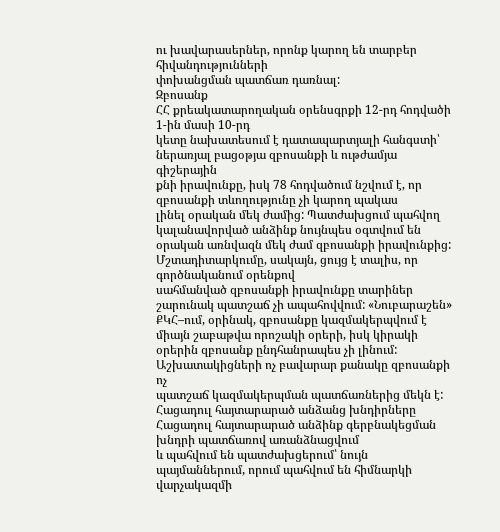ու խավարասերներ, որոնք կարող են տարբեր հիվանդությունների
փոխանցման պատճառ դառնալ:
Զբոսանք
ՀՀ քրեակատարողական օրենսգրքի 12-րդ հոդվածի 1-ին մասի 10-րդ
կետը նախատեսում է դատապարտյալի հանգստի՝ ներառյալ բացօթյա զբոսանքի և ութժամյա գիշերային
քնի իրավունքը, իսկ 78 հոդվածում նշվում է, որ զբոսանքի տևողությունը չի կարող պակաս
լինել օրական մեկ ժամից: Պատժախցում պահվող կալանավորված անձինք նույնպես օգտվում են
օրական առնվազն մեկ ժամ զբոսանքի իրավունքից:
Մշտադիտարկումը, սակայն, ցույց է տալիս, որ գործնականում օրենքով
սահմանված զբոսանքի իրավունքը տարիներ շարունակ պատշաճ չի ապահովվում: «Նուբարաշեն»
ՔԿՀ–ում, օրինակ, զբոսանքը կազմակերպվում է միայն շաբաթվա որոշակի օրերի, իսկ կիրակի
օրերին զբոսանք ընդհանրապես չի լինում: Աշխատակիցների ոչ բավարար քանակը զբոսանքի ոչ
պատշաճ կազմակերպման պատճառներից մեկն է:
Հացադուլ հայտարարած անձանց խնդիրները
Հացադուլ հայտարարած անձինք գերբնակեցման խնդրի պատճառով առանձնացվում
և պահվում են պատժախցերում՝ նույն պայմաններում, որում պահվում են հիմնարկի վարչակազմի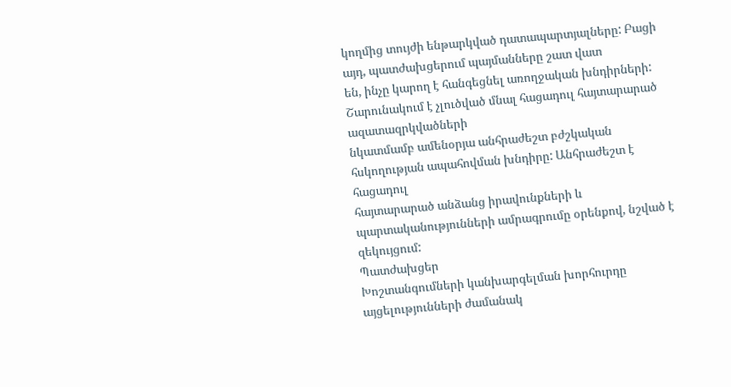կողմից տույժի ենթարկված դատապարտյալները: Բացի այդ, պատժախցերում պայմանները շատ վատ
են, ինչը կարող է հանգեցնել առողջական խնդիրների:
Շարունակում է չլուծված մնալ հացադուլ հայտարարած ազատազրկվածների
նկատմամբ ամենօրյա անհրաժեշտ բժշկական հսկողության ապահովման խնդիրը: Անհրաժեշտ է հացադուլ
հայտարարած անձանց իրավունքների և պարտականությունների ամրագրումը օրենքով, նշված է
զեկույցում:
Պատժախցեր
Խոշտանգումների կանխարգելման խորհուրդը այցելությունների ժամանակ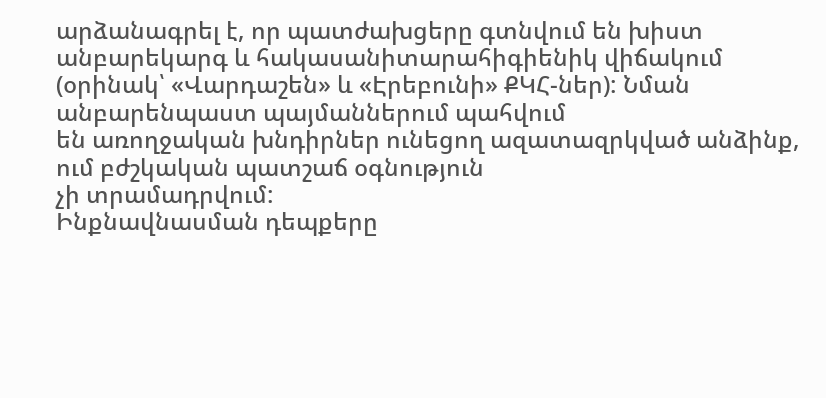արձանագրել է, որ պատժախցերը գտնվում են խիստ անբարեկարգ և հակասանիտարահիգիենիկ վիճակում
(օրինակ՝ «Վարդաշեն» և «Էրեբունի» ՔԿՀ-ներ): Նման անբարենպաստ պայմաններում պահվում
են առողջական խնդիրներ ունեցող ազատազրկված անձինք, ում բժշկական պատշաճ օգնություն
չի տրամադրվում:
Ինքնավնասման դեպքերը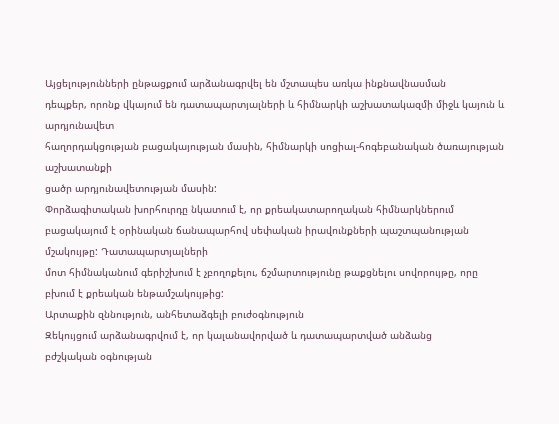Այցելությունների ընթացքում արձանագրվել են մշտապես առկա ինքնավնասման
դեպքեր, որոնք վկայում են դատապարտյալների և հիմնարկի աշխատակազմի միջև կայուն և արդյունավետ
հաղորդակցության բացակայության մասին, հիմնարկի սոցիալ-հոգեբանական ծառայության աշխատանքի
ցածր արդյունավետության մասին:
Փորձագիտական խորհուրդը նկատում է, որ քրեակատարողական հիմնարկներում
բացակայում է օրինական ճանապարհով սեփական իրավունքների պաշտպանության մշակույթը: Դատապարտյալների
մոտ հիմնականում գերիշխում է չբողոքելու, ճշմարտությունը թաքցնելու սովորույթը, որը
բխում է քրեական ենթամշակույթից:
Արտաքին զննություն, անհետաձգելի բուժօգնություն
Զեկույցում արձանագրվում է, որ կալանավորված և դատապարտված անձանց
բժշկական օգնության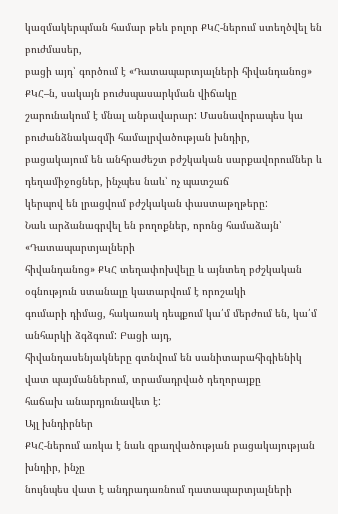կազմակերպման համար թեև բոլոր ՔԿՀ-ներում ստեղծվել են բուժմասեր,
բացի այդ՝ գործում է «Դատապարտյալների հիվանդանոց» ՔԿՀ–ն, սակայն բուժսպասարկման վիճակը
շարունակում է մնալ անբավարար: Մասնավորապես կա բուժանձնակազմի համալրվածության խնդիր,
բացակայում են անհրաժեշտ բժշկական սարքավորումներ և դեղամիջոցներ, ինչպես նաև՝ ոչ պատշաճ
կերպով են լրացվում բժշկական փաստաթղթերը:
Նաև արձանագրվել են բողոքներ, որոնց համաձայն՝ «Դատապարտյալների
հիվանդանոց» ՔԿՀ տեղափոխվելը և այնտեղ բժշկական օգնություն ստանալը կատարվում է որոշակի
գումարի դիմաց, հակառակ դեպքում կա՛մ մերժում են, կա՛մ անհարկի ձգձգում: Բացի այդ,
հիվանդասենյակները գտնվում են սանիտարահիգիենիկ վատ պայմաններում, տրամադրված դեղորայքը
հաճախ անարդյունավետ է:
Այլ խնդիրներ
ՔԿՀ-ներում առկա է նաև զբաղվածության բացակայության խնդիր, ինչը
նույնպես վատ է անդրադառնում դատապարտյալների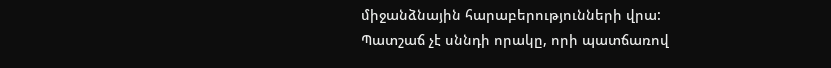միջանձնային հարաբերությունների վրա:
Պատշաճ չէ սննդի որակը, որի պատճառով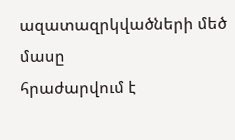ազատազրկվածների մեծ մասը
հրաժարվում է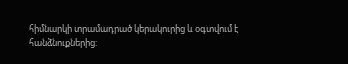հիմնարկի տրամադրած կերակուրից և օգտվում է հանձնուքներից: